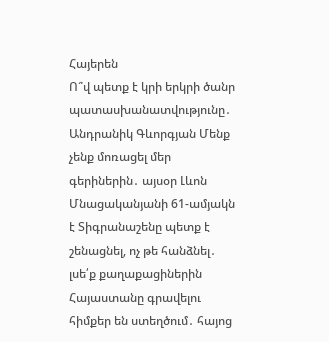Հայերեն
Ո՞վ պետք է կրի երկրի ծանր պատասխանատվությունը․ Անդրանիկ Գևորգյան Մենք չենք մոռացել մեր գերիներին․ այսօր Լևոն Մնացականյանի 61-ամյակն է Տիգրանաշենը պետք է շենացնել, ոչ թե հանձնել․ լսե՛ք քաղաքացիներին Հայաստանը գրավելու հիմքեր են ստեղծում․ հայոց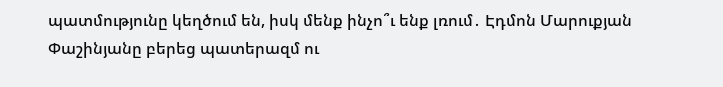պատմությունը կեղծում են, իսկ մենք ինչո՞ւ ենք լռում․ Էդմոն Մարուքյան Փաշինյանը բերեց պատերազմ ու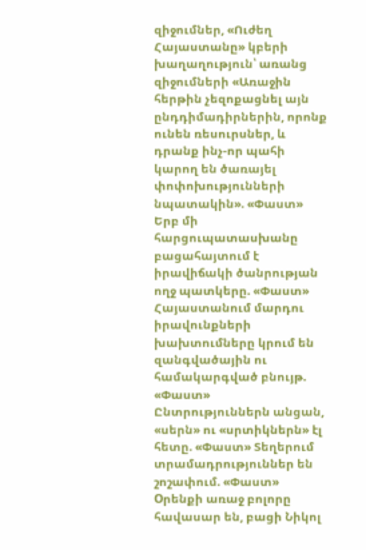զիջումներ, «Ուժեղ Հայաստանը» կբերի խաղաղություն՝ առանց զիջումների «Առաջին հերթին չեզոքացնել այն ընդդիմադիրներին, որոնք ունեն ռեսուրսներ, և դրանք ինչ-որ պահի կարող են ծառայել փոփոխությունների նպատակին». «Փաստ» Երբ մի հարցուպատասխանը բացահայտում է իրավիճակի ծանրության ողջ պատկերը. «Փաստ» Հայաստանում մարդու իրավունքների խախտումները կրում են զանգվածային ու համակարգված բնույթ. «Փաստ» Ընտրություններն անցան, «սերն» ու «սրտիկներն» էլ հետը. «Փաստ» Տեղերում տրամադրություններ են շոշափում. «Փաստ» Oրենքի առաջ բոլորը հավասար են, բացի Նիկոլ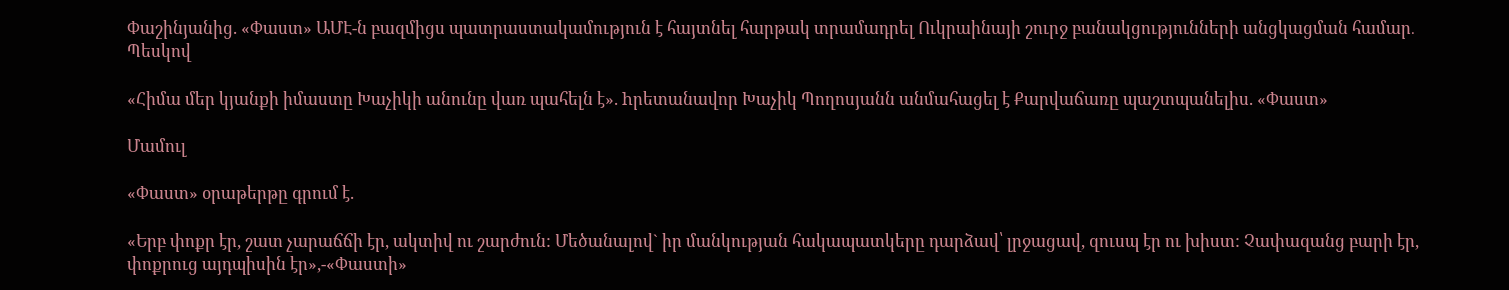Փաշինյանից. «Փաստ» ԱՄԷ-ն բազմիցս պատրաստակամություն է հայտնել հարթակ տրամադրել Ուկրաինայի շուրջ բանակցությունների անցկացման համար․ Պեսկով

«Հիմա մեր կյանքի իմաստը Խաչիկի անունը վառ պահելն է». hրետանավոր Խաչիկ Պողոսյանն անմահացել է Քարվաճառը պաշտպանելիս. «Փաստ»

Մամուլ

«Փաստ» օրաթերթը գրում է.

«Երբ փոքր էր, շատ չարաճճի էր, ակտիվ ու շարժուն: Մեծանալով` իր մանկության հակապատկերը դարձավ՝ լրջացավ, զուսպ էր ու խիստ: Չափազանց բարի էր, փոքրուց այդպիսին էր»,-«Փաստի»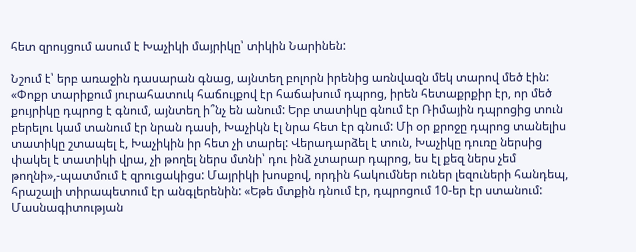հետ զրույցում ասում է Խաչիկի մայրիկը՝ տիկին Նարինեն:

Նշում է՝ երբ առաջին դասարան գնաց, այնտեղ բոլորն իրենից առնվազն մեկ տարով մեծ էին: «Փոքր տարիքում յուրահատուկ հաճույքով էր հաճախում դպրոց, իրեն հետաքրքիր էր, որ մեծ քույրիկը դպրոց է գնում, այնտեղ ի՞նչ են անում: Երբ տատիկը գնում էր Ռիմային դպրոցից տուն բերելու կամ տանում էր նրան դասի, Խաչիկն էլ նրա հետ էր գնում: Մի օր քրոջը դպրոց տանելիս տատիկը շտապել է, Խաչիկին իր հետ չի տարել: Վերադարձել է տուն, Խաչիկը դուռը ներսից փակել է տատիկի վրա, չի թողել ներս մտնի՝ դու ինձ չտարար դպրոց, ես էլ քեզ ներս չեմ թողնի»,-պատմում է զրուցակիցս: Մայրիկի խոսքով, որդին հակումներ ուներ լեզուների հանդեպ, հրաշալի տիրապետում էր անգլերենին: «Եթե մտքին դնում էր, դպրոցում 10-եր էր ստանում: Մասնագիտության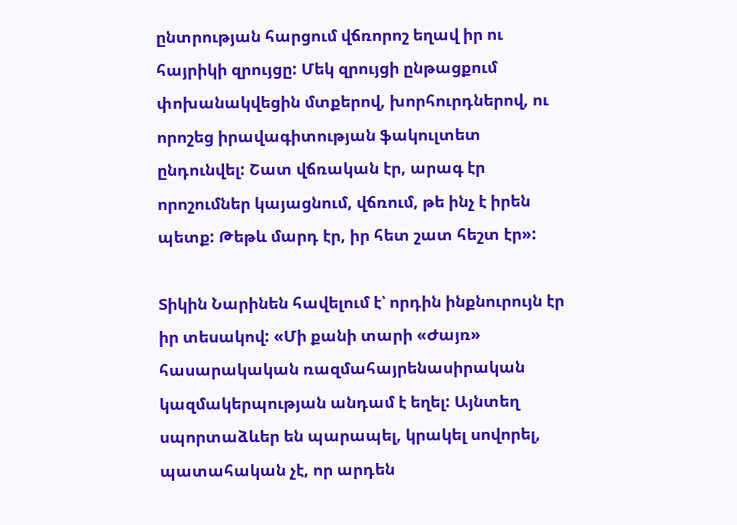ընտրության հարցում վճռորոշ եղավ իր ու հայրիկի զրույցը: Մեկ զրույցի ընթացքում փոխանակվեցին մտքերով, խորհուրդներով, ու որոշեց իրավագիտության ֆակուլտետ ընդունվել: Շատ վճռական էր, արագ էր որոշումներ կայացնում, վճռում, թե ինչ է իրեն պետք: Թեթև մարդ էր, իր հետ շատ հեշտ էր»:

Տիկին Նարինեն հավելում է՝ որդին ինքնուրույն էր իր տեսակով: «Մի քանի տարի «Ժայռ» հասարակական ռազմահայրենասիրական կազմակերպության անդամ է եղել: Այնտեղ սպորտաձևեր են պարապել, կրակել սովորել, պատահական չէ, որ արդեն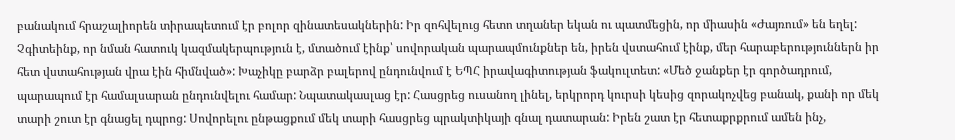բանակում հրաշալիորեն տիրապետում էր բոլոր զինատեսակներին: Իր զոհվելուց հետո տղաներ եկան ու պատմեցին, որ միասին «Ժայռում» են եղել: Չգիտեինք, որ նման հատուկ կազմակերպություն է, մտածում էինք՝ սովորական պարապմունքներ են, իրեն վստահում էինք, մեր հարաբերություններն իր հետ վստահության վրա էին հիմնված»: Խաչիկը բարձր բալերով ընդունվում է ԵՊՀ իրավագիտության ֆակուլտետ: «Մեծ ջանքեր էր գործադրում, պարապում էր համալսարան ընդունվելու համար: Նպատակասլաց էր: Հասցրեց ուսանող լինել, երկրորդ կուրսի կեսից զորակոչվեց բանակ, քանի որ մեկ տարի շուտ էր գնացել դպրոց: Սովորելու ընթացքում մեկ տարի հասցրեց պրակտիկայի գնալ դատարան: Իրեն շատ էր հետաքրքրում ամեն ինչ,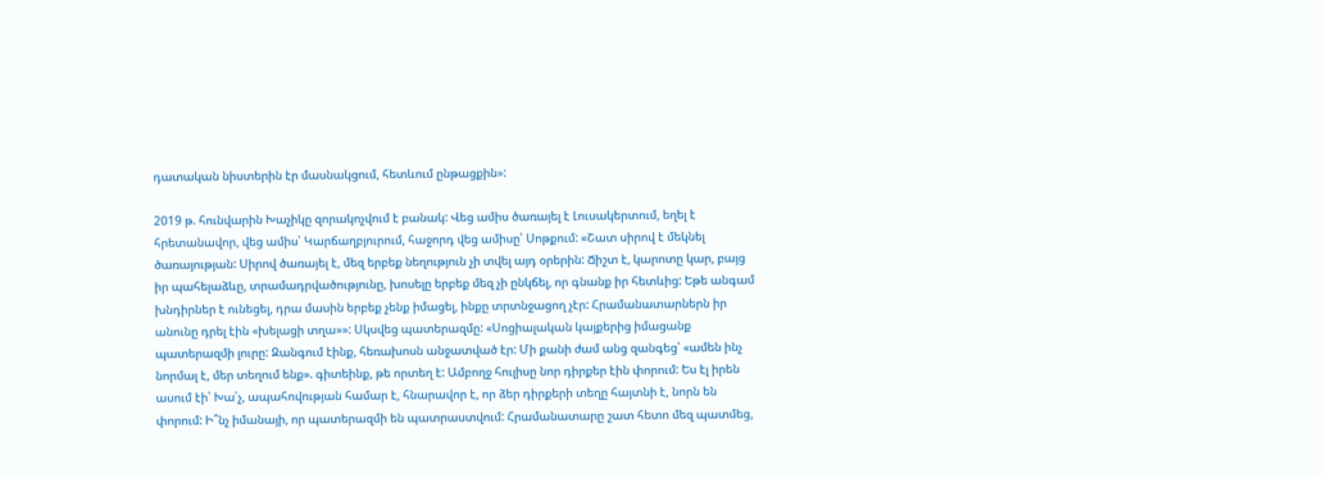դատական նիստերին էր մասնակցում, հետևում ընթացքին»:

2019 թ. հունվարին Խաչիկը զորակոչվում է բանակ: Վեց ամիս ծառայել է Լուսակերտում, եղել է հրետանավոր, վեց ամիս՝ Կարճաղբյուրում, հաջորդ վեց ամիսը՝ Սոթքում: «Շատ սիրով է մեկնել ծառայության: Սիրով ծառայել է, մեզ երբեք նեղություն չի տվել այդ օրերին: Ճիշտ է, կարոտը կար, բայց իր պահելաձևը, տրամադրվածությունը, խոսելը երբեք մեզ չի ընկճել, որ գնանք իր հետևից: Եթե անգամ խնդիրներ է ունեցել, դրա մասին երբեք չենք իմացել, ինքը տրտնջացող չէր: Հրամանատարներն իր անունը դրել էին «խելացի տղա»»: Սկսվեց պատերազմը: «Սոցիալական կայքերից իմացանք պատերազմի լուրը: Զանգում էինք, հեռախոսն անջատված էր: Մի քանի ժամ անց զանգեց՝ «ամեն ինչ նորմալ է, մեր տեղում ենք». գիտեինք, թե որտեղ է: Ամբողջ հուլիսը նոր դիրքեր էին փորում: Ես էլ իրեն ասում էի՝ Խա՛չ, ապահովության համար է, հնարավոր է, որ ձեր դիրքերի տեղը հայտնի է, նորն են փորում: Ի՞նչ իմանայի, որ պատերազմի են պատրաստվում: Հրամանատարը շատ հետո մեզ պատմեց,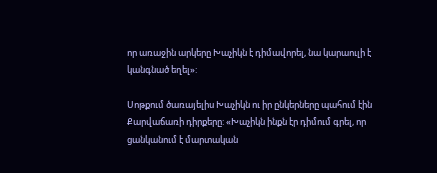որ առաջին արկերը Խաչիկն է դիմավորել, նա կարաուլի է կանգնած եղել»:

Սոթքում ծառայելիս Խաչիկն ու իր ընկերները պահում էին Քարվաճառի դիրքերը: «Խաչիկն ինքն էր դիմում գրել, որ ցանկանում է մարտական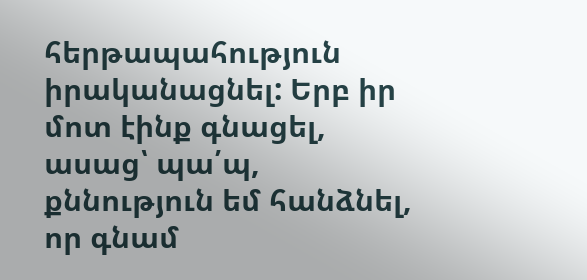հերթապահություն իրականացնել: Երբ իր մոտ էինք գնացել, ասաց՝ պա՛պ, քննություն եմ հանձնել, որ գնամ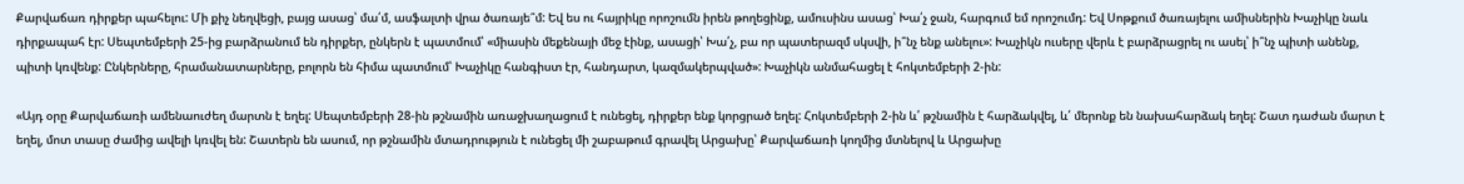Քարվաճառ դիրքեր պահելու: Մի քիչ նեղվեցի, բայց ասաց՝ մա՛մ, ասֆալտի վրա ծառայե՞մ: Եվ ես ու հայրիկը որոշումն իրեն թողեցինք, ամուսինս ասաց՝ Խա՛չ ջան, հարգում եմ որոշումդ: Եվ Սոթքում ծառայելու ամիսներին Խաչիկը նաև դիրքապահ էր: Սեպտեմբերի 25-ից բարձրանում են դիրքեր, ընկերն է պատմում՝ «միասին մեքենայի մեջ էինք, ասացի՝ Խա՛չ, բա որ պատերազմ սկսվի, ի՞նչ ենք անելու»: Խաչիկն ուսերը վերև է բարձրացրել ու ասել՝ ի՞նչ պիտի անենք, պիտի կռվենք: Ընկերները, հրամանատարները, բոլորն են հիմա պատմում՝ Խաչիկը հանգիստ էր, հանդարտ, կազմակերպված»: Խաչիկն անմահացել է հոկտեմբերի 2-ին:

«Այդ օրը Քարվաճառի ամենաուժեղ մարտն է եղել: Սեպտեմբերի 28-ին թշնամին առաջխաղացում է ունեցել, դիրքեր ենք կորցրած եղել: Հոկտեմբերի 2-ին և՛ թշնամին է հարձակվել, և՛ մերոնք են նախահարձակ եղել: Շատ դաժան մարտ է եղել, մոտ տասը ժամից ավելի կռվել են: Շատերն են ասում, որ թշնամին մտադրություն է ունեցել մի շաբաթում գրավել Արցախը՝ Քարվաճառի կողմից մտնելով և Արցախը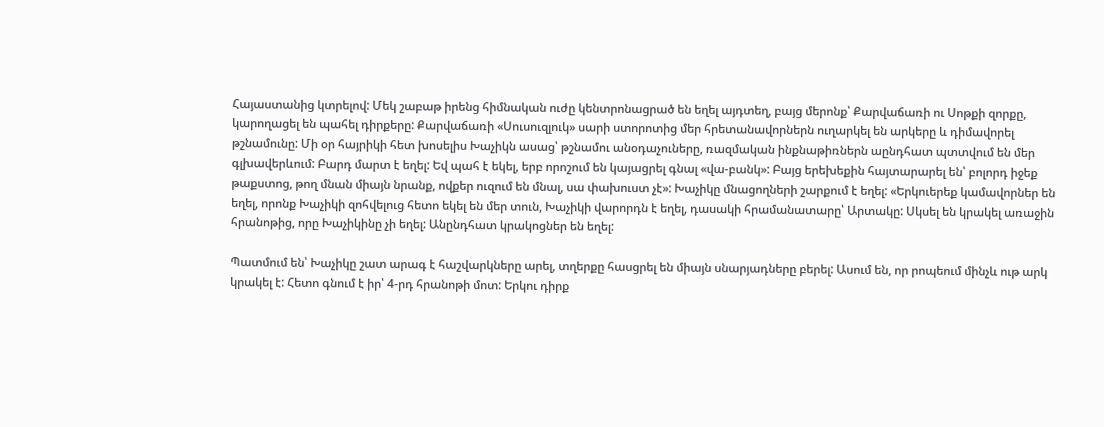Հայաստանից կտրելով: Մեկ շաբաթ իրենց հիմնական ուժը կենտրոնացրած են եղել այդտեղ, բայց մերոնք՝ Քարվաճառի ու Սոթքի զորքը, կարողացել են պահել դիրքերը: Քարվաճառի «Սուսուզլուկ» սարի ստորոտից մեր հրետանավորներն ուղարկել են արկերը և դիմավորել թշնամունը: Մի օր հայրիկի հետ խոսելիս Խաչիկն ասաց՝ թշնամու անօդաչուները, ռազմական ինքնաթիռներն աընդհատ պտտվում են մեր գլխավերևում: Բարդ մարտ է եղել: Եվ պահ է եկել, երբ որոշում են կայացրել գնալ «վա-բանկ»: Բայց երեխեքին հայտարարել են՝ բոլորդ իջեք թաքստոց, թող մնան միայն նրանք, ովքեր ուզում են մնալ, սա փախուստ չէ»: Խաչիկը մնացողների շարքում է եղել: «Երկուերեք կամավորներ են եղել, որոնք Խաչիկի զոհվելուց հետո եկել են մեր տուն, Խաչիկի վարորդն է եղել, դասակի հրամանատարը՝ Արտակը: Սկսել են կրակել առաջին հրանոթից, որը Խաչիկինը չի եղել: Անընդհատ կրակոցներ են եղել:

Պատմում են՝ Խաչիկը շատ արագ է հաշվարկները արել, տղերքը հասցրել են միայն սնարյադները բերել: Ասում են, որ րոպեում մինչև ութ արկ կրակել է: Հետո գնում է իր՝ 4-րդ հրանոթի մոտ: Երկու դիրք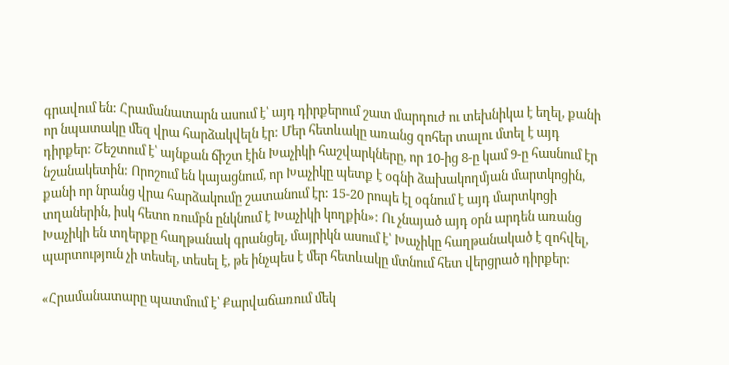գրավում են: Հրամանատարն ասում է՝ այդ դիրքերում շատ մարդուժ ու տեխնիկա է եղել, քանի որ նպատակը մեզ վրա հարձակվելն էր: Մեր հետևակը առանց զոհեր տալու մտել է այդ դիրքեր: Շեշտում է՝ այնքան ճիշտ էին Խաչիկի հաշվարկները, որ 10-ից 8-ը կամ 9-ը հասնում էր նշանակետին: Որոշում են կայացնում, որ Խաչիկը պետք է օգնի ձախակողմյան մարտկոցին, քանի որ նրանց վրա հարձակումը շատանում էր: 15-20 րոպե էլ օգնում է այդ մարտկոցի տղաներին, իսկ հետո ռումբն ընկնում է Խաչիկի կողքին»: Ու չնայած այդ օրն արդեն առանց Խաչիկի են տղերքը հաղթանակ գրանցել, մայրիկն ասում է՝ Խաչիկը հաղթանակած է զոհվել, պարտություն չի տեսել, տեսել է, թե ինչպես է մեր հետևակը մտնում հետ վերցրած դիրքեր:

«Հրամանատարը պատմում է՝ Քարվաճառում մեկ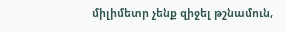միլիմետր չենք զիջել թշնամուն,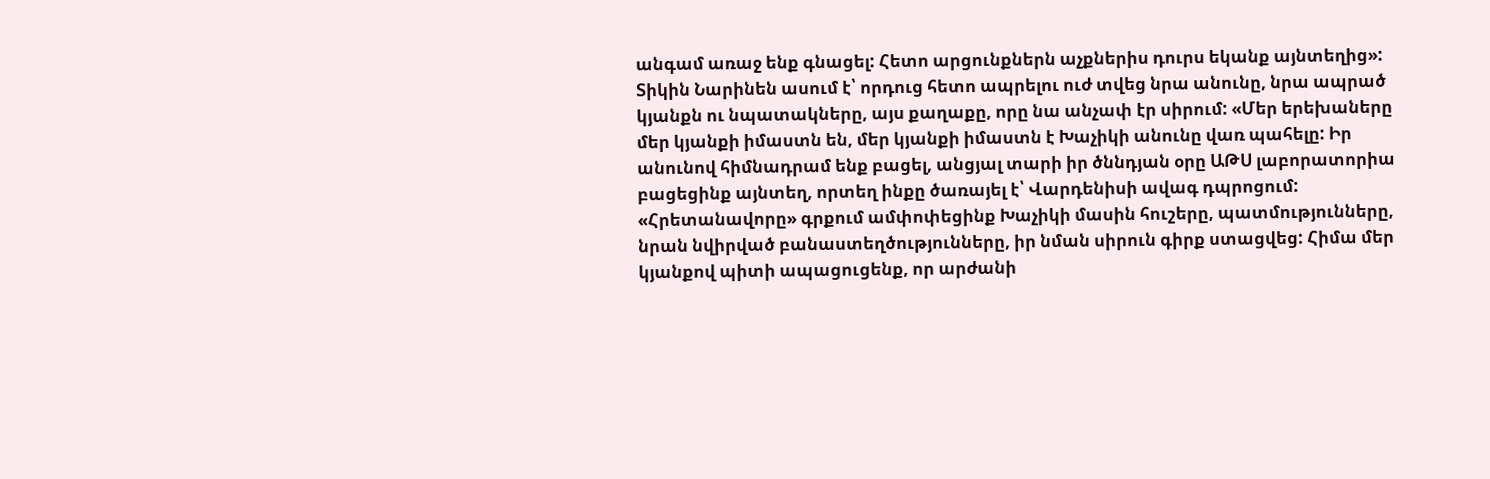անգամ առաջ ենք գնացել: Հետո արցունքներն աչքներիս դուրս եկանք այնտեղից»: Տիկին Նարինեն ասում է՝ որդուց հետո ապրելու ուժ տվեց նրա անունը, նրա ապրած կյանքն ու նպատակները, այս քաղաքը, որը նա անչափ էր սիրում: «Մեր երեխաները մեր կյանքի իմաստն են, մեր կյանքի իմաստն է Խաչիկի անունը վառ պահելը: Իր անունով հիմնադրամ ենք բացել, անցյալ տարի իր ծննդյան օրը ԱԹՍ լաբորատորիա բացեցինք այնտեղ, որտեղ ինքը ծառայել է՝ Վարդենիսի ավագ դպրոցում: «Հրետանավորը» գրքում ամփոփեցինք Խաչիկի մասին հուշերը, պատմությունները, նրան նվիրված բանաստեղծությունները, իր նման սիրուն գիրք ստացվեց: Հիմա մեր կյանքով պիտի ապացուցենք, որ արժանի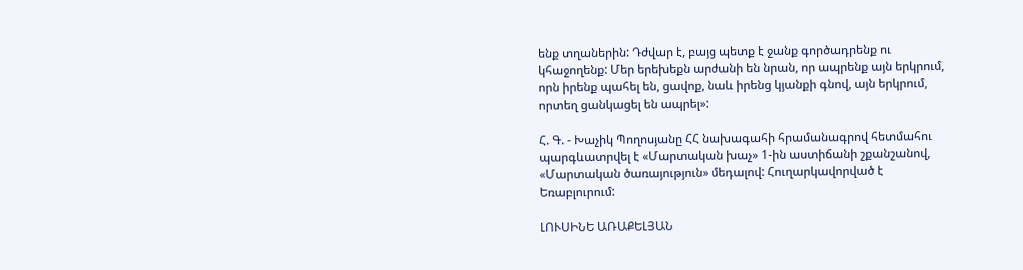ենք տղաներին: Դժվար է, բայց պետք է ջանք գործադրենք ու կհաջողենք: Մեր երեխեքն արժանի են նրան, որ ապրենք այն երկրում, որն իրենք պահել են, ցավոք, նաև իրենց կյանքի գնով, այն երկրում, որտեղ ցանկացել են ապրել»:

Հ. Գ. - Խաչիկ Պողոսյանը ՀՀ նախագահի հրամանագրով հետմահու պարգևատրվել է «Մարտական խաչ» 1-ին աստիճանի շքանշանով, «Մարտական ծառայություն» մեդալով: Հուղարկավորված է Եռաբլուրում:

ԼՈՒՍԻՆԵ ԱՌԱՔԵԼՅԱՆ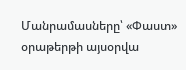Մանրամասները՝ «Փաստ» օրաթերթի այսօրվա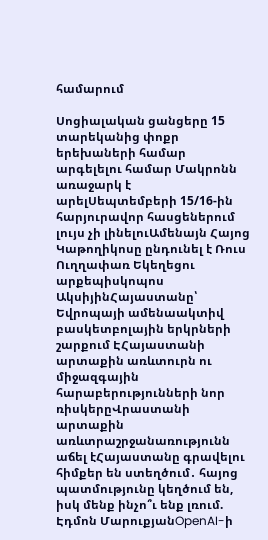համարում

Սոցիալական ցանցերը 15 տարեկանից փոքր երեխաների համար արգելելու համար Մակրոնն առաջարկ է արելՍեպտեմբերի 15/16-ին հարյուրավոր հասցեներում լույս չի լինելուԱմենայն Հայոց Կաթողիկոսը ընդունել է Ռուս Ուղղափառ Եկեղեցու արքեպիսկոպոս ԱկսիյինՀայաստանը՝ Եվրոպայի ամենաակտիվ բասկետբոլային երկրների շարքում ԷՀայաստանի արտաքին առևտուրն ու միջազգային հարաբերությունների նոր ռիսկերըՎրաստանի արտաքին առևտրաշրջանառությունն աճել էՀայաստանը գրավելու հիմքեր են ստեղծում․ հայոց պատմությունը կեղծում են, իսկ մենք ինչո՞ւ ենք լռում. Էդմոն ՄարուքյանOpenAI-ի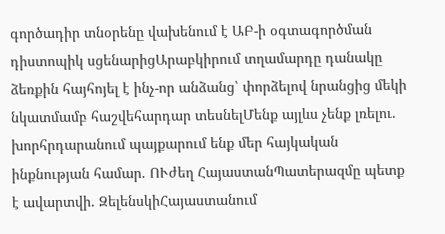գործադիր տնօրենը վախենում է ԱԲ-ի օգտագործման դիստոպիկ սցենարիցԱրաբկիրում տղամարդը դանակը ձեռքին հայհոյել է ինչ-որ անձանց՝ փորձելով նրանցից մեկի նկատմամբ հաշվեհարդար տեսնելՄենք այլևս չենք լռելու. խորհրդարանում պայքարում ենք մեր հայկական ինքնության համար. ՈՒժեղ ՀայաստանՊատերազմը պետք է ավարտվի. ԶելենսկիՀայաստանում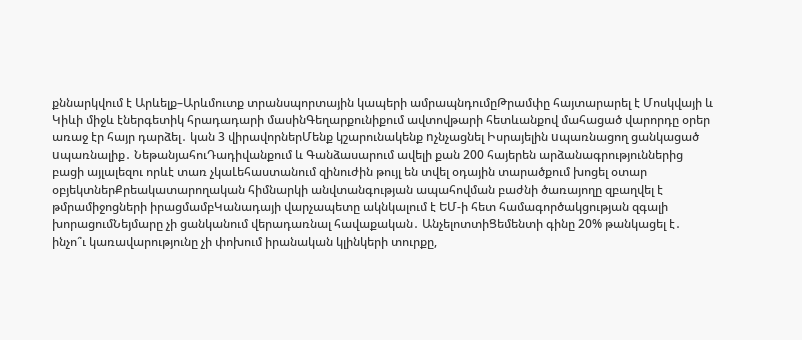քննարկվում է Արևելք–Արևմուտք տրանսպորտային կապերի ամրապնդումըԹրամփը հայտարարել է Մոսկվայի և Կիևի միջև էներգետիկ հրադադարի մասինԳեղարքունիքում ավտովթարի հետևանքով մահացած վարորդը օրեր առաջ էր հայր դարձել․ կան 3 վիրավորներՄենք կշարունակենք nչնչացնել Իսրայելին uպառնացող ցանկացած uպառնալիք․ ՆեթանյահուԴադիվանքում և Գանձասարում ավելի քան 200 հայերեն արձանագրություններից բացի այլալեզու որևէ տառ չկաԼեհաստանում զինուժին թույլ են տվել օդային տարածքում խոցել օտար օբյեկտներՔրեակատարողական հիմնարկի անվտանգության ապահովման բաժնի ծառայողը զբաղվել է թմրամիջոցների իրացմամբԿանադայի վարչապետը ակնկալում է ԵՄ-ի հետ համագործակցության զգալի խորացումՆեյմարը չի ցանկանում վերադառնալ հավաքական․ ԱնչելոտտիՑեմենտի գինը 20% թանկացել է․ ինչո՞ւ կառավարությունը չի փոխում իրանական կլինկերի տուրքը,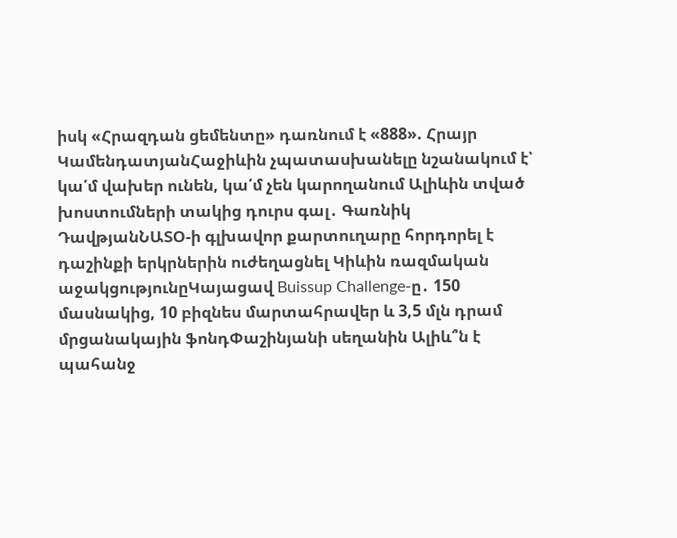իսկ «Հրազդան ցեմենտը» դառնում է «888». Հրայր ԿամենդատյանՀաջիևին չպատասխանելը նշանակում է՝ կա՛մ վախեր ունեն, կա՛մ չեն կարողանում Ալիևին տված խոստումների տակից դուրս գալ․ Գառնիկ ԴավթյանՆԱՏՕ-ի գլխավոր քարտուղարը հորդորել է դաշինքի երկրներին ուժեղացնել Կիևին ռազմական աջակցությունըԿայացավ Buissup Challenge-ը․ 150 մասնակից, 10 բիզնես մարտահրավեր և 3,5 մլն դրամ մրցանակային ֆոնդՓաշինյանի սեղանին Ալիև՞ն է պահանջ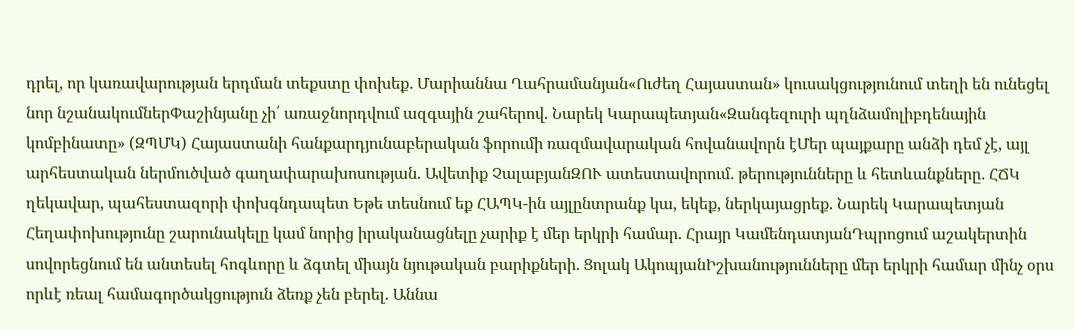դրել, որ կառավարության երդման տեքստը փոխեք․ Մարիաննա Ղահրամանյան«Ուժեղ Հայաստան» կուսակցությունում տեղի են ունեցել նոր նշանակումներՓաշինյանը չի՛ առաջնորդվում ազգային շահերով. Նարեկ Կարապետյան«Զանգեզուրի պղնձամոլիբդենային կոմբինատը» (ԶՊՄԿ) Հայաստանի հանքարդյունաբերական ֆորումի ռազմավարական հովանավորն էՄեր պայքարը անձի դեմ չէ, այլ արհեստական ներմուծված գաղափարախոսության. Ավետիք ՉալաբյանԶՈՒ ատեստավորում․ թերությունները և հետևանքները․ ՀՃԿ ղեկավար, պահեստազորի փոխգնդապետ Եթե տեսնում եք ՀԱՊԿ-ին այլընտրանք կա, եկեք, ներկայացրեք. Նարեկ Կարապետյան Հեղափոխությունը շարունակելը կամ նորից իրականացնելը չարիք է մեր երկրի համար. Հրայր ԿամենդատյանԴպրոցում աշակերտին սովորեցնում են անտեսել հոգևորը և ձգտել միայն նյութական բարիքների. Ցոլակ ԱկոպյանԻշխանությունները մեր երկրի համար մինչ օրս որևէ ռեալ համագործակցություն ձեռք չեն բերել. Աննա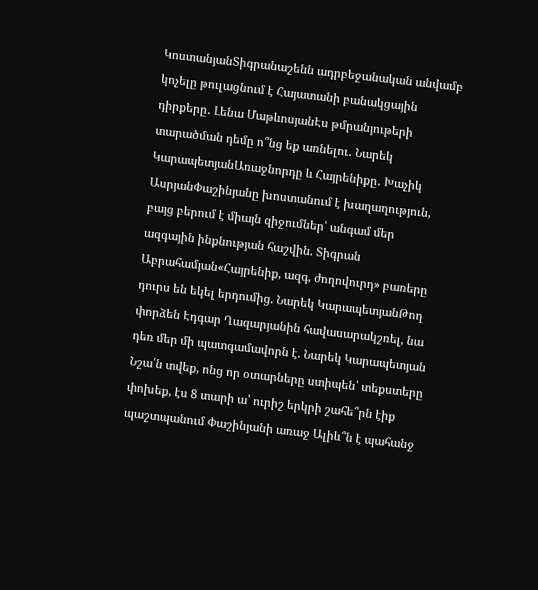ԿոստանյանՏիգրանաշենն ադրբեջանական անվամբ կոչելը թուլացնում է Հայատանի բանակցային դիրքերը․ Լենա ՄաթևոսյանԷս թմրանյութերի տարածման դեմը ո՞նց եք առնելու․ Նարեկ ԿարապետյանԱռաջնորդը և Հայրենիքը․ Խաչիկ ԱսրյանՓաշինյանը խոստանում է խաղաղություն, բայց բերում է միայն զիջումներ՝ անգամ մեր ազգային ինքնության հաշվին. Տիգրան Աբրահամյան«Հայրենիք, ազգ, ժողովուրդ» բառերը դուրս են եկել երդումից. Նարեկ ԿարապետյանԹող փորձեն Էդգար Ղազարյանին հավասարակշռել, նա դեռ մեր մի պատգամավորն է. Նարեկ Կարապետյան Նշա՛ն տվեք, ոնց որ օտարները ստիպեն՝ տեքստերը փոխեք, էս 8 տարի ա՝ ուրիշ երկրի շահե՞րն էիք պաշտպանում Փաշինյանի առաջ Ալիև՞ն է պահանջ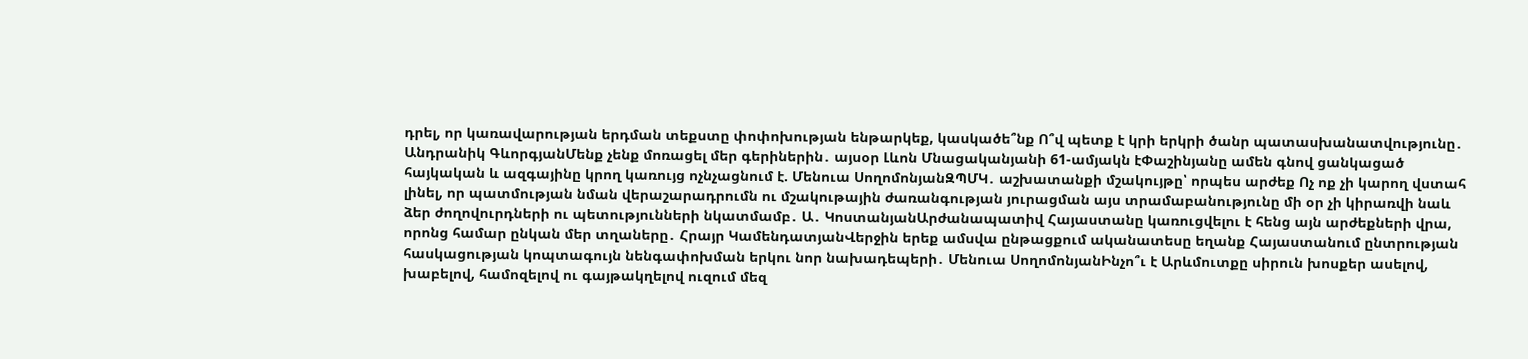դրել, որ կառավարության երդման տեքստը փոփոխության ենթարկեք, կասկածե՞նք Ո՞վ պետք է կրի երկրի ծանր պատասխանատվությունը․ Անդրանիկ ԳևորգյանՄենք չենք մոռացել մեր գերիներին․ այսօր Լևոն Մնացականյանի 61-ամյակն էՓաշինյանը ամեն գնով ցանկացած հայկական և ազգայինը կրող կառույց ոչնչացնում է. Մենուա ՍողոմոնյանԶՊՄԿ․ աշխատանքի մշակույթը՝ որպես արժեք Ոչ ոք չի կարող վստահ լինել, որ պատմության նման վերաշարադրումն ու մշակութային ժառանգության յուրացման այս տրամաբանությունը մի օր չի կիրառվի նաև ձեր ժողովուրդների ու պետությունների նկատմամբ․ Ա․ ԿոստանյանԱրժանապատիվ Հայաստանը կառուցվելու է հենց այն արժեքների վրա, որոնց համար ընկան մեր տղաները․ Հրայր ԿամենդատյանՎերջին երեք ամսվա ընթացքում ականատեսը եղանք Հայաստանում ընտրության հասկացության կոպտագույն նենգափոխման երկու նոր նախադեպերի․ Մենուա ՍողոմոնյանԻնչո՞ւ է Արևմուտքը սիրուն խոսքեր ասելով, խաբելով, համոզելով ու գայթակղելով ուզում մեզ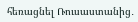հեռացնել Ռուսաստանից․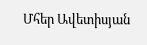Մհեր Ավետիսյան